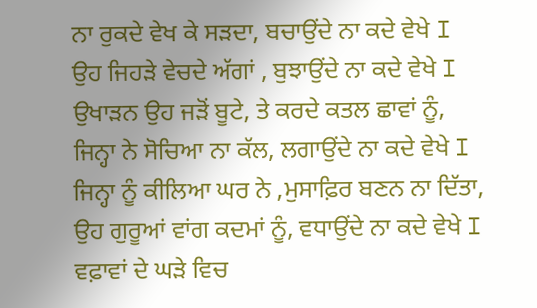ਨਾ ਰੁਕਦੇ ਵੇਖ ਕੇ ਸੜਦਾ, ਬਚਾਉਂਦੇ ਨਾ ਕਦੇ ਵੇਖੇ I
ਉਹ ਜਿਹੜੇ ਵੇਚਦੇ ਅੱਗਾਂ , ਬੁਝਾਉਂਦੇ ਨਾ ਕਦੇ ਵੇਖੇ I
ਉਖਾੜਨ ਉਹ ਜੜੋਂ ਬੂਟੇ, ਤੇ ਕਰਦੇ ਕਤਲ ਛਾਵਾਂ ਨੂੰ,
ਜਿਨ੍ਹਾ ਨੇ ਸੋਚਿਆ ਨਾ ਕੱਲ, ਲਗਾਉਂਦੇ ਨਾ ਕਦੇ ਵੇਖੇ I
ਜਿਨ੍ਹਾ ਨੂੰ ਕੀਲਿਆ ਘਰ ਨੇ ,ਮੁਸਾਫ਼ਿਰ ਬਣਨ ਨਾ ਦਿੱਤਾ,
ਉਹ ਗੁਰੂਆਂ ਵਾਂਗ ਕਦਮਾਂ ਨੂੰ, ਵਧਾਉਂਦੇ ਨਾ ਕਦੇ ਵੇਖੇ I
ਵਫ਼ਾਵਾਂ ਦੇ ਘੜੇ ਵਿਚ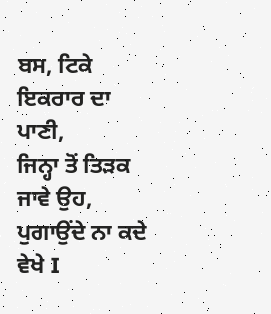ਬਸ, ਟਿਕੇ ਇਕਰਾਰ ਦਾ ਪਾਣੀ,
ਜਿਨ੍ਹਾ ਤੋਂ ਤਿੜਕ ਜਾਵੇ ਉਹ, ਪੁਗਾਉਂਦੇ ਨਾ ਕਦੇ ਵੇਖੇ I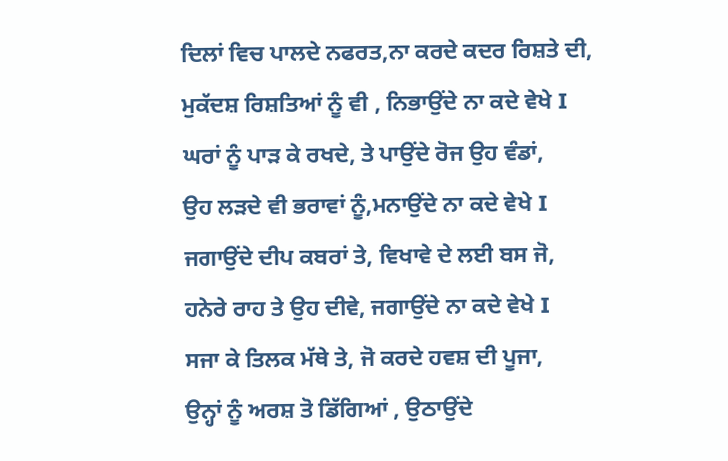ਦਿਲਾਂ ਵਿਚ ਪਾਲਦੇ ਨਫਰਤ,ਨਾ ਕਰਦੇ ਕਦਰ ਰਿਸ਼ਤੇ ਦੀ,
ਮੁਕੱਦਸ਼ ਰਿਸ਼ਤਿਆਂ ਨੂੰ ਵੀ , ਨਿਭਾਉਂਦੇ ਨਾ ਕਦੇ ਵੇਖੇ I
ਘਰਾਂ ਨੂੰ ਪਾੜ ਕੇ ਰਖਦੇ, ਤੇ ਪਾਉਂਦੇ ਰੋਜ ਉਹ ਵੰਡਾਂ,
ਉਹ ਲੜਦੇ ਵੀ ਭਰਾਵਾਂ ਨੂੰ,ਮਨਾਉਂਦੇ ਨਾ ਕਦੇ ਵੇਖੇ I
ਜਗਾਉਂਦੇ ਦੀਪ ਕਬਰਾਂ ਤੇ, ਵਿਖਾਵੇ ਦੇ ਲਈ ਬਸ ਜੋ,
ਹਨੇਰੇ ਰਾਹ ਤੇ ਉਹ ਦੀਵੇ, ਜਗਾਉਂਦੇ ਨਾ ਕਦੇ ਵੇਖੇ I
ਸਜਾ ਕੇ ਤਿਲਕ ਮੱਥੇ ਤੇ, ਜੋ ਕਰਦੇ ਹਵਸ਼ ਦੀ ਪੂਜਾ,
ਉਨ੍ਹਾਂ ਨੂੰ ਅਰਸ਼ ਤੋ ਡਿੱਗਿਆਂ , ਉਠਾਉਂਦੇ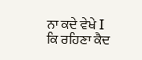ਨਾ ਕਦੇ ਵੇਖੇ I
ਕਿ ਰਹਿਣਾ ਕੈਦ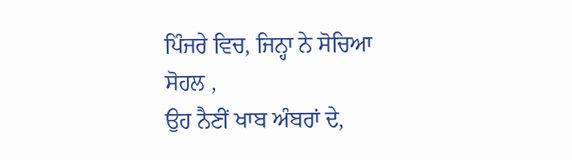ਪਿੰਜਰੇ ਵਿਚ, ਜਿਨ੍ਹਾ ਨੇ ਸੋਚਿਆ ਸੋਹਲ ,
ਉਹ ਨੈਣੀਂ ਖਾਬ ਅੰਬਰਾਂ ਦੇ,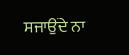ਸਜਾਉਂਦੇ ਨਾ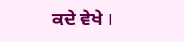ਕਦੇ ਵੇਖੇ I